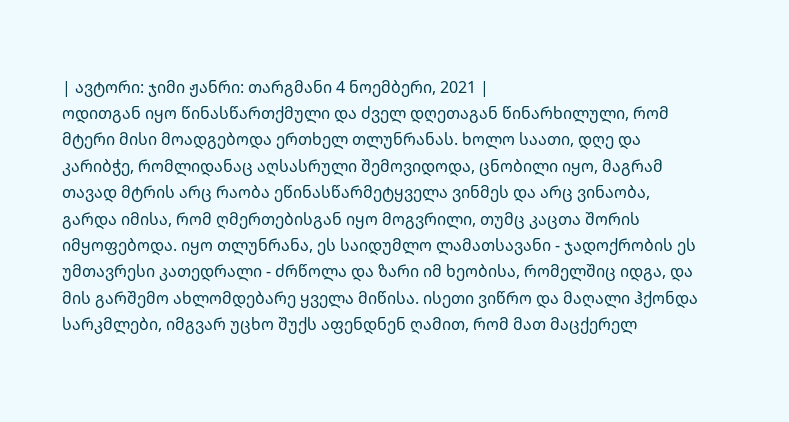| ავტორი: ჯიმი ჟანრი: თარგმანი 4 ნოემბერი, 2021 |
ოდითგან იყო წინასწართქმული და ძველ დღეთაგან წინარხილული, რომ მტერი მისი მოადგებოდა ერთხელ თლუნრანას. ხოლო საათი, დღე და კარიბჭე, რომლიდანაც აღსასრული შემოვიდოდა, ცნობილი იყო, მაგრამ თავად მტრის არც რაობა ეწინასწარმეტყველა ვინმეს და არც ვინაობა, გარდა იმისა, რომ ღმერთებისგან იყო მოგვრილი, თუმც კაცთა შორის იმყოფებოდა. იყო თლუნრანა, ეს საიდუმლო ლამათსავანი - ჯადოქრობის ეს უმთავრესი კათედრალი - ძრწოლა და ზარი იმ ხეობისა, რომელშიც იდგა, და მის გარშემო ახლომდებარე ყველა მიწისა. ისეთი ვიწრო და მაღალი ჰქონდა სარკმლები, იმგვარ უცხო შუქს აფენდნენ ღამით, რომ მათ მაცქერელ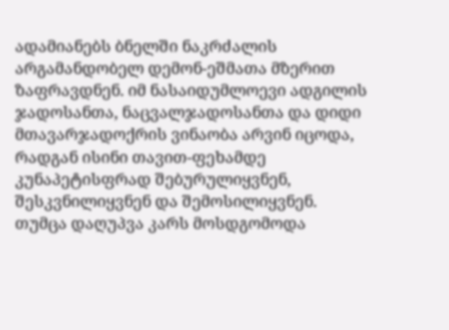ადამიანებს ბნელში ნაკრძალის არგამანდობელ დემონ-ეშმათა მზერით ზაფრავდნენ. იმ ნასაიდუმლოევი ადგილის ჯადოსანთა, ნაცვალჯადოსანთა და დიდი მთავარჯადოქრის ვინაობა არვინ იცოდა, რადგან ისინი თავით-ფეხამდე კუნაპეტისფრად შებურულიყვნენ, შესკვნილიყვნენ და შემოსილიყვნენ.
თუმცა დაღუპვა კარს მოსდგომოდა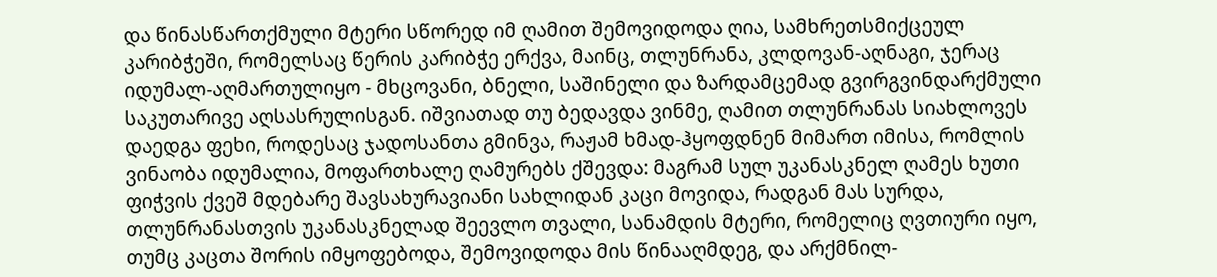და წინასწართქმული მტერი სწორედ იმ ღამით შემოვიდოდა ღია, სამხრეთსმიქცეულ კარიბჭეში, რომელსაც წერის კარიბჭე ერქვა, მაინც, თლუნრანა, კლდოვან-აღნაგი, ჯერაც იდუმალ-აღმართულიყო - მხცოვანი, ბნელი, საშინელი და ზარდამცემად გვირგვინდარქმული საკუთარივე აღსასრულისგან. იშვიათად თუ ბედავდა ვინმე, ღამით თლუნრანას სიახლოვეს დაედგა ფეხი, როდესაც ჯადოსანთა გმინვა, რაჟამ ხმად-ჰყოფდნენ მიმართ იმისა, რომლის ვინაობა იდუმალია, მოფართხალე ღამურებს ქშევდა: მაგრამ სულ უკანასკნელ ღამეს ხუთი ფიჭვის ქვეშ მდებარე შავსახურავიანი სახლიდან კაცი მოვიდა, რადგან მას სურდა, თლუნრანასთვის უკანასკნელად შეევლო თვალი, სანამდის მტერი, რომელიც ღვთიური იყო, თუმც კაცთა შორის იმყოფებოდა, შემოვიდოდა მის წინააღმდეგ, და არქმნილ-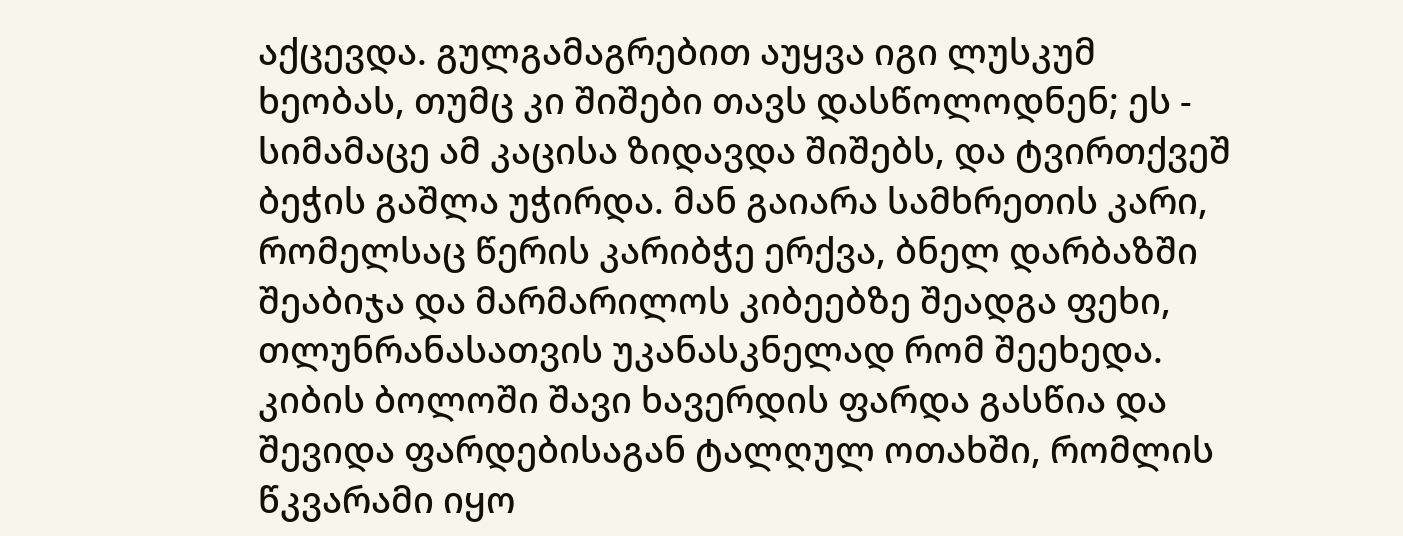აქცევდა. გულგამაგრებით აუყვა იგი ლუსკუმ ხეობას, თუმც კი შიშები თავს დასწოლოდნენ; ეს - სიმამაცე ამ კაცისა ზიდავდა შიშებს, და ტვირთქვეშ ბეჭის გაშლა უჭირდა. მან გაიარა სამხრეთის კარი, რომელსაც წერის კარიბჭე ერქვა, ბნელ დარბაზში შეაბიჯა და მარმარილოს კიბეებზე შეადგა ფეხი, თლუნრანასათვის უკანასკნელად რომ შეეხედა. კიბის ბოლოში შავი ხავერდის ფარდა გასწია და შევიდა ფარდებისაგან ტალღულ ოთახში, რომლის წკვარამი იყო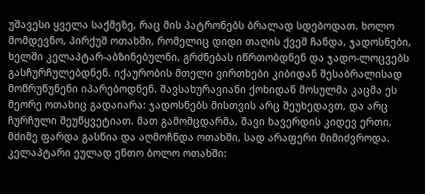უშავესი ყველა საქმეზე, რაც მის პატრონებს ბრალად სდებოდათ. ხოლო მომდევნო, პირქუშ ოთახში, რომელიც დიდი თაღის ქვეშ ჩანდა, ჯადოსნები, ხელში კელაპტარ-აბზინებულნი, გრძნებას იწრთობდნენ და ჯადო-ლოცვებს გასჩურჩულებდნენ. იქაურობის მთელი ვირთხები კიბიდან შესაბრალისად მოწრუწუნენი იპარებოდნენ. შავსახურავიანი ქოხიდან მოსულმა კაცმა ეს მეორე ოთახიც გადაიარა: ჯადოსნებს მისთვის არც შეუხედავთ, და არც ჩურჩული შეუწყვეტიათ. მათ გამომცდარმა, შავი ხავერდის კიდევ ერთი, მძიმე ფარდა გასწია და აღმოჩნდა ოთახში, სად არაფერი მიმიძვროდა. კელაპტარი ეულად ენთო ბოლო ოთახში: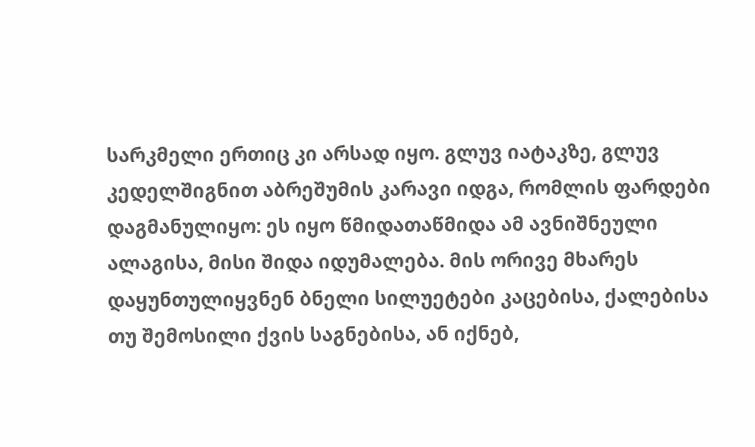სარკმელი ერთიც კი არსად იყო. გლუვ იატაკზე, გლუვ კედელშიგნით აბრეშუმის კარავი იდგა, რომლის ფარდები დაგმანულიყო: ეს იყო წმიდათაწმიდა ამ ავნიშნეული ალაგისა, მისი შიდა იდუმალება. მის ორივე მხარეს დაყუნთულიყვნენ ბნელი სილუეტები კაცებისა, ქალებისა თუ შემოსილი ქვის საგნებისა, ან იქნებ,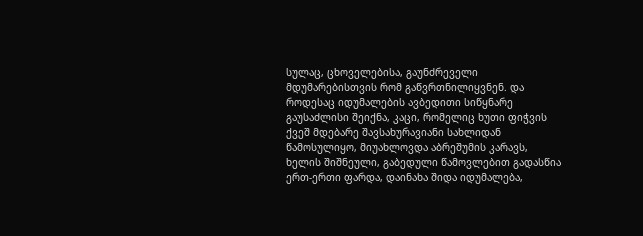სულაც, ცხოველებისა, გაუნძრეველი მდუმარებისთვის რომ გაწვრთნილიყვნენ. და როდესაც იდუმალების ავბედითი სიწყნარე გაუსაძლისი შეიქნა, კაცი, რომელიც ხუთი ფიჭვის ქვეშ მდებარე შავსახურავიანი სახლიდან წამოსულიყო, მიუახლოვდა აბრეშუმის კარავს, ხელის შიშნეული, გაბედული წამოვლებით გადასწია ერთ-ერთი ფარდა, დაინახა შიდა იდუმალება,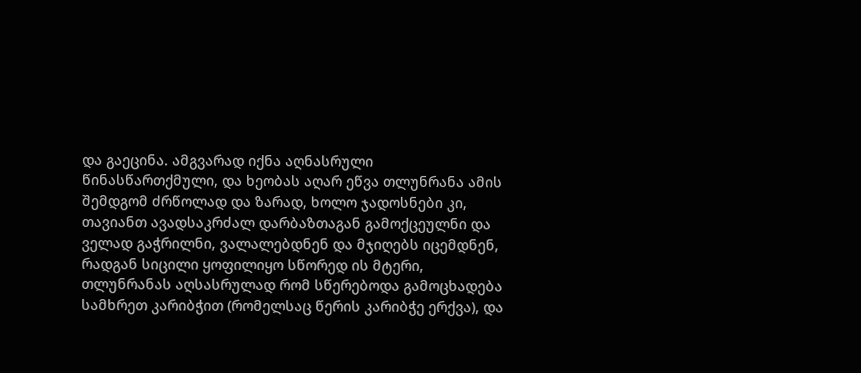და გაეცინა. ამგვარად იქნა აღნასრული წინასწართქმული, და ხეობას აღარ ეწვა თლუნრანა ამის შემდგომ ძრწოლად და ზარად, ხოლო ჯადოსნები კი, თავიანთ ავადსაკრძალ დარბაზთაგან გამოქცეულნი და ველად გაჭრილნი, ვალალებდნენ და მჯიღებს იცემდნენ, რადგან სიცილი ყოფილიყო სწორედ ის მტერი, თლუნრანას აღსასრულად რომ სწერებოდა გამოცხადება სამხრეთ კარიბჭით (რომელსაც წერის კარიბჭე ერქვა), და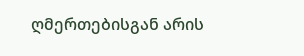ღმერთებისგან არის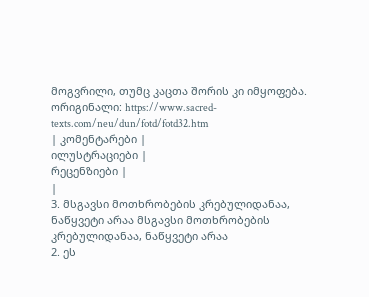მოგვრილი, თუმც კაცთა შორის კი იმყოფება.
ორიგინალი: https://www.sacred-texts.com/neu/dun/fotd/fotd32.htm
| კომენტარები |
ილუსტრაციები |
რეცენზიები |
|
3. მსგავსი მოთხრობების კრებულიდანაა, ნაწყვეტი არაა მსგავსი მოთხრობების კრებულიდანაა, ნაწყვეტი არაა
2. ეს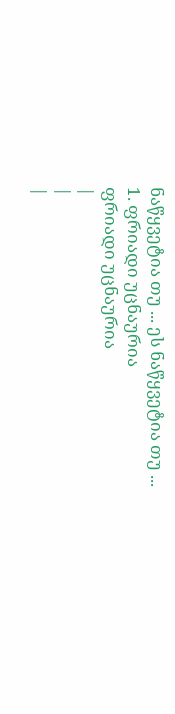ნაწყვეტია თუ ... ეს ნაწყვეტია თუ ...
1. ფრიადი უცნაურია
ფრიადი უცნაურია
|
|
|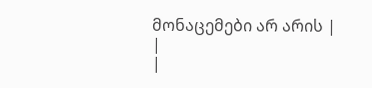მონაცემები არ არის |
|
|